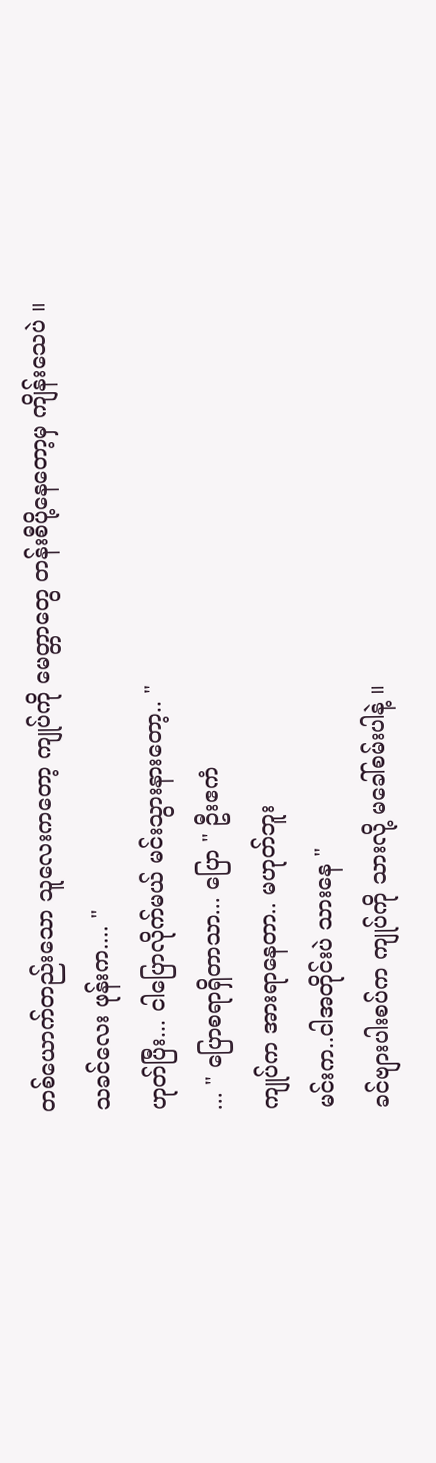တစ်ယောက်တည်းသော သူလေးကတော့ ကျုပ်ကို မေတ္တာတွေ တန်းစီပို့နေတော့မှ ကျိန်းသေပဲ ။
သခင်လေး ဖုန်းက.... "
ဟုတ်ပြီး... ငါပြောလိုက်မယ် မင်းသွားနားတော့.. "
... " ပြောစရာရှိတာသာ... ပြော " ဦးဧကံ
ကျုပ်က အားရာနေတာ.. မဟုတ်ဘူး
မင်းက..ငါအတိုင်းပဲ သားနေ "
ခင်ဗျားပါးစပ်က ကျုပ်ကို သားလို့ မခေါ်စမ်းပါနဲ့ ။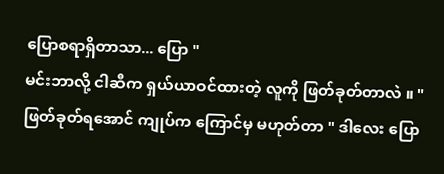ပြောစရာရှိတာသာ... ပြော "
မင်းဘာလို့ ငါဆီက ရှယ်ယာဝင်ထားတဲ့ လူကို ဖြတ်ခုတ်တာလဲ ။ "
ဖြတ်ခုတ်ရအောင် ကျုပ်က ကြောင်မှ မဟုတ်တာ " ဒါလေး ပြော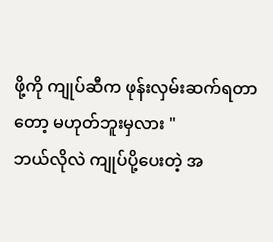ဖို့ကို ကျုပ်ဆီက ဖုန်းလှမ်းဆက်ရတာတော့ မဟုတ်ဘူးမှလား "
ဘယ်လိုလဲ ကျုပ်ပို့ပေးတဲ့ အ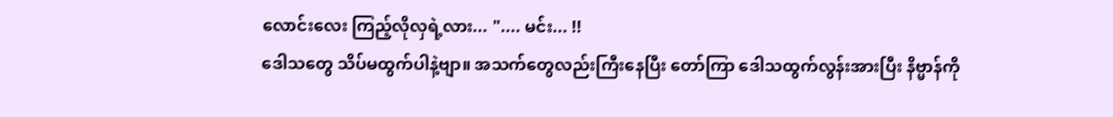လောင်းလေး ကြည့်လိုလှရဲ့လား... ".... မင်း... !!
ဒေါသတွေ သိပ်မထွက်ပါနဲ့ဗျာ။ အသက်တွေလည်းကြီးနေပြီး တော်ကြာ ဒေါသထွက်လွန်းအားပြီး နိဗ္မာန်ကို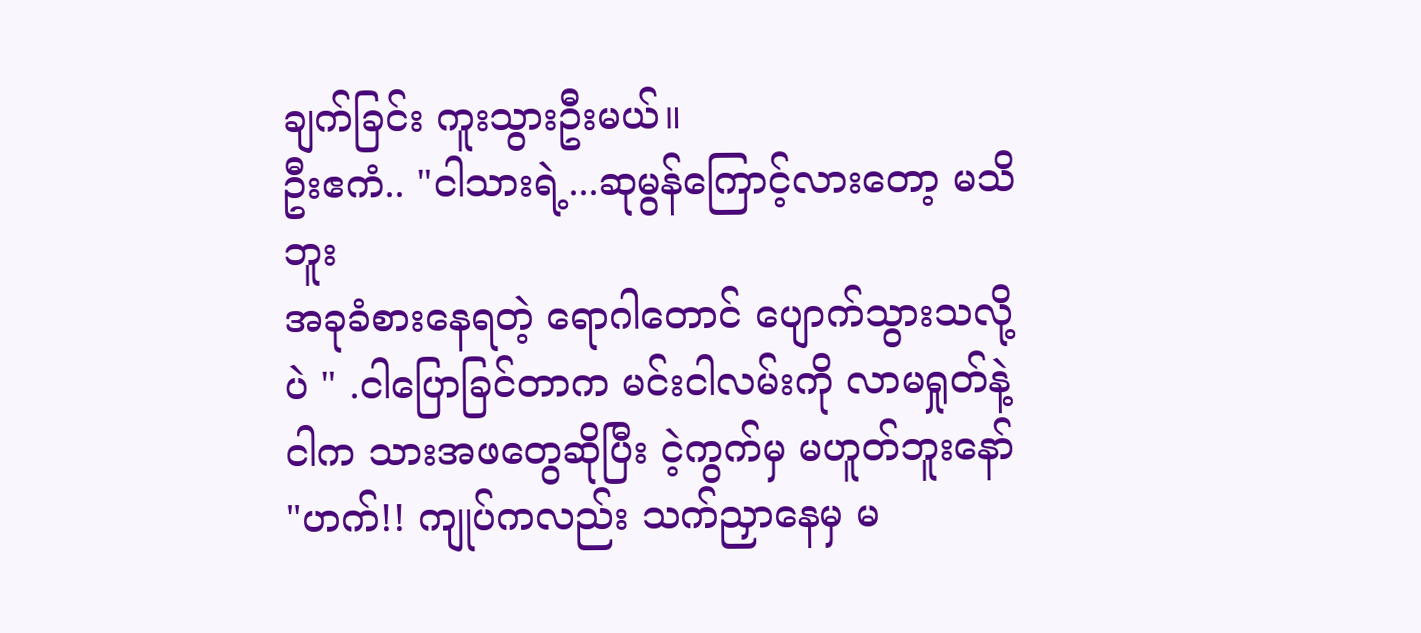ချက်ခြင်း ကူးသွားဦးမယ်။
ဦးဧကံ.. "ငါသားရဲ့...ဆုမွန်ကြောင့်လားတော့ မသိဘူး
အခုခံစားနေရတဲ့ ရောဂါတောင် ပျောက်သွားသလို့ပဲ " .ငါပြောခြင်တာက မင်းငါလမ်းကို လာမရှုတ်နဲ့
ငါက သားအဖတွေဆိုပြီး ငဲ့ကွက်မှ မဟူတ်ဘူးနော် "ဟက်!! ကျုပ်ကလည်း သက်ညှာနေမှ မ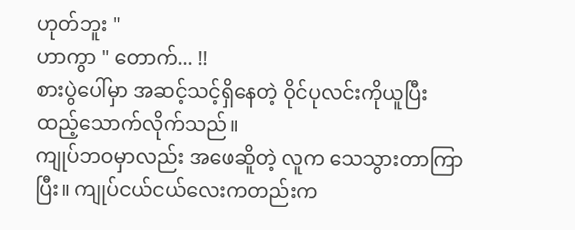ဟုတ်ဘူး "
ဟာကွာ " တောက်... !!
စားပွဲပေါ်မှာ အဆင့်သင့်ရှိနေတဲ့ ဝိုင်ပုလင်းကိုယူပြီး ထည့်သောက်လိုက်သည်။
ကျုပ်ဘဝမှာလည်း အဖေဆိူတဲ့ လူက သေသွားတာကြာပြီး။ ကျုပ်ငယ်ငယ်လေးကတည်းက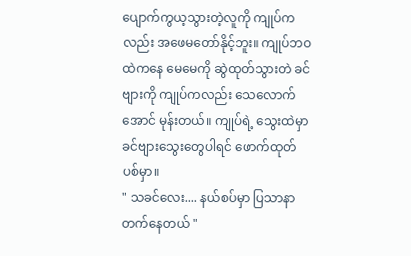ပျောက်ကွယ့သွားတဲ့လူကို ကျုပ်ကလည်း အဖေမတော်နိုင့်ဘူး။ ကျုပ်ဘဝထဲကနေ မေမေကို ဆွဲထုတ်သွားတဲ ခင်ဗျားကို ကျုပ်ကလည်း သေလောက်အောင် မုန်းတယ်။ ကျုပ်ရဲ့ သွေးထဲမှာ ခင်ဗျားသွေးတွေပါရင် ဖောက်ထုတ်ပစ်မှာ။
" သခင်လေး.... နယ်စပ်မှာ ပြသာနာတက်နေတယ် "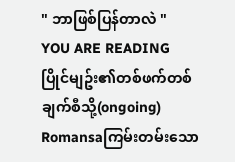" ဘာဖြစ်ပြန်တာလဲ "
YOU ARE READING
ပြိုင်မျဥ်း၏တစ်ဖက်တစ်ချက်စီသို့(ongoing)
Romansaကြမ်းတမ်းသော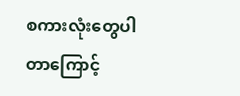စကားလုံးတွေပါတာကြောင့်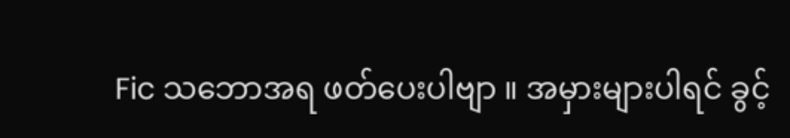Fic သဘောအရ ဖတ်ပေးပါဗျာ ။ အမှားများပါရင် ခွင့်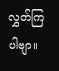လွှတ်ကြပါဗျာ။